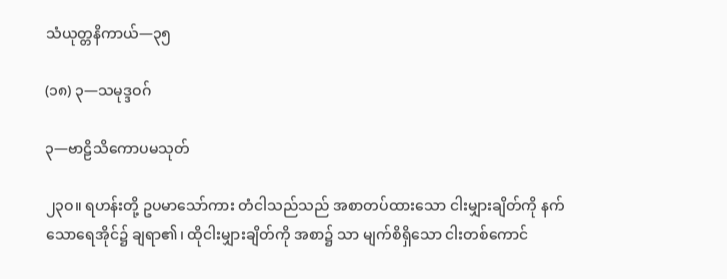သံယုတ္တနိကာယ်—၃၅

(၁၈) ၃—သမုဒ္ဒဝဂ်

၃—ဗာဠိသိကောပမသုတ်

၂၃ဝ။ ရဟန်းတို့ ဥပမာသော်ကား တံငါသည်သည် အစာတပ်ထားသော ငါးမျှားချိတ်ကို နက်သောရေအိုင်၌ ချရာ၏၊ ထိုငါးမျှားချိတ်ကို အစာ၌ သာ မျက်စိရှိသော ငါးတစ်ကောင်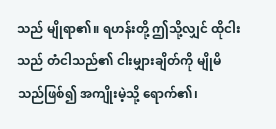သည် မျိုရာ၏။ ရဟန်းတို့ ဤသို့လျှင် ထိုငါးသည် တံငါသည်၏ ငါးမျှားချိတ်ကို မျိုမိသည်ဖြစ်၍ အကျိုးမဲ့သို့ ရောက်၏၊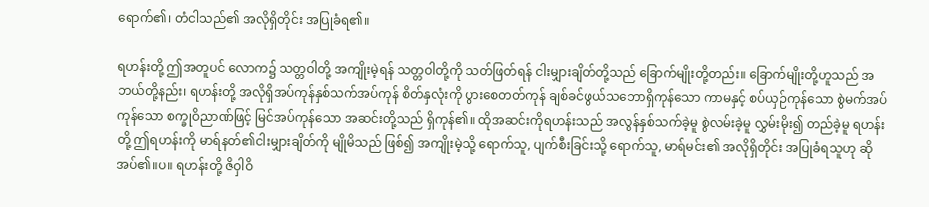ရောက်၏၊ တံငါသည်၏ အလိုရှိတိုင်း အပြုခံရ၏။

ရဟန်းတို့ ဤအတူပင် လောက၌ သတ္တဝါတို့ အကျိုးမဲ့ရန် သတ္တဝါတို့ကို သတ်ဖြတ်ရန် ငါးမျှားချိတ်တို့သည် ခြောက်မျိုးတို့တည်း။ ခြောက်မျိုးတို့ဟူသည် အဘယ်တို့နည်း၊ ရဟန်းတို့ အလိုရှိအပ်ကုန်နှစ်သက်အပ်ကုန် စိတ်နှလုံးကို ပွားစေတတ်ကုန် ချစ်ခင်ဖွယ်သဘောရှိကုန်သော ကာမနှင့် စပ်ယှဉ်ကုန်သော စွဲမက်အပ်ကုန်သော စက္ခုဝိညာဏ်ဖြင့် မြင်အပ်ကုန်သော အဆင်းတို့သည် ရှိကုန်၏။ ထိုအဆင်းကိုရဟန်းသည် အလွန်နှစ်သက်ခဲ့မူ စွဲလမ်းခဲ့မူ လွှမ်းမိုး၍ တည်ခဲ့မူ ရဟန်းတို့ ဤရဟန်းကို မာရ်နတ်၏ငါးမျှားချိတ်ကို မျိုမိသည် ဖြစ်၍ အကျိုးမဲ့သို့ ရောက်သူ, ပျက်စီးခြင်းသို့ ရောက်သူ, မာရ်မင်း၏ အလိုရှိတိုင်း အပြုခံရသူဟု ဆိုအပ်၏။ပ။ ရဟန်းတို့ ဇိဝှါဝိ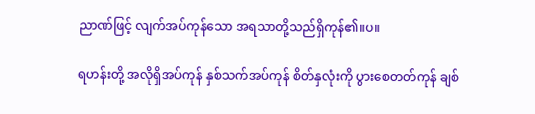ညာဏ်ဖြင့် လျက်အပ်ကုန်သော အရသာတို့သည်ရှိကုန်၏။ပ။

ရဟန်းတို့ အလိုရှိအပ်ကုန် နှစ်သက်အပ်ကုန် စိတ်နှလုံးကို ပွားစေတတ်ကုန် ချစ်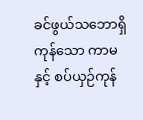ခင်ဖွယ်သဘောရှိကုန်သော ကာမနှင့် စပ်ယှဉ်ကုန်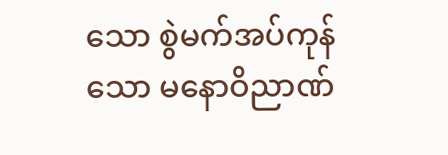သော စွဲမက်အပ်ကုန်သော မနောဝိညာဏ်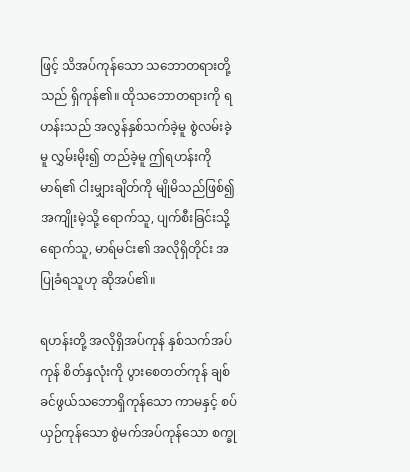ဖြင့် သိအပ်ကုန်သော သဘောတရားတို့သည် ရှိကုန်၏။ ထိုသဘောတရားကို ရဟန်းသည် အလွန်နှစ်သက်ခဲ့မူ စွဲလမ်းခဲ့မူ လွှမ်းမိုး၍ တည်ခဲ့မူ ဤရဟန်းကို မာရ်၏ ငါးမျှားချိတ်ကို မျိုမိသည်ဖြစ်၍ အကျိုးမဲ့သို့ ရောက်သူ, ပျက်စီးခြင်းသို့ရောက်သူ, မာရ်မင်း၏ အလိုရှိတိုင်း အပြုခံရသူဟု ဆိုအပ်၏။

ရဟန်းတို့ အလိုရှိအပ်ကုန် နှစ်သက်အပ်ကုန် စိတ်နှလုံးကို ပွားစေတတ်ကုန် ချစ်ခင်ဖွယ်သဘောရှိကုန်သော ကာမနှင့် စပ်ယှဉ်ကုန်သော စွဲမက်အပ်ကုန်သော စက္ခု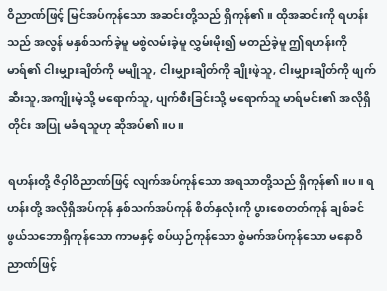ဝိညာဏ်ဖြင့် မြင်အပ်ကုန်သော အဆင်းတို့သည် ရှိကုန်၏။ ထိုအဆင်းကို ရဟန်းသည် အလွန် မနှစ်သက်ခဲ့မူ မစွဲလမ်းခဲ့မူ လွှမ်းမိုး၍ မတည်ခဲ့မူ ဤရဟန်းကို မာရ်၏ ငါးမျှားချိတ်ကို မမျိုသူ, ငါးမျှားချိတ်ကို ချိုးဖဲ့သူ, ငါးမျှားချိတ်ကို ဖျက်ဆီးသူ,အကျိုးမဲ့သို့ မရောက်သူ, ပျက်စီးခြင်းသို့ မရောက်သူ မာရ်မင်း၏ အလိုရှိတိုင်း အပြု မခံရသူဟု ဆိုအပ်၏။ပ။

ရဟန်းတို့ ဇိဝှါဝိညာဏ်ဖြင့် လျက်အပ်ကုန်သော အရသာတို့သည် ရှိကုန်၏။ပ။ ရဟန်းတို့ အလိုရှိအပ်ကုန် နှစ်သက်အပ်ကုန် စိတ်နှလုံးကို ပွားစေတတ်ကုန် ချစ်ခင်ဖွယ်သဘောရှိကုန်သော ကာမနှင့် စပ်ယှဉ်ကုန်သော စွဲမက်အပ်ကုန်သော မနောဝိညာဏ်ဖြင့်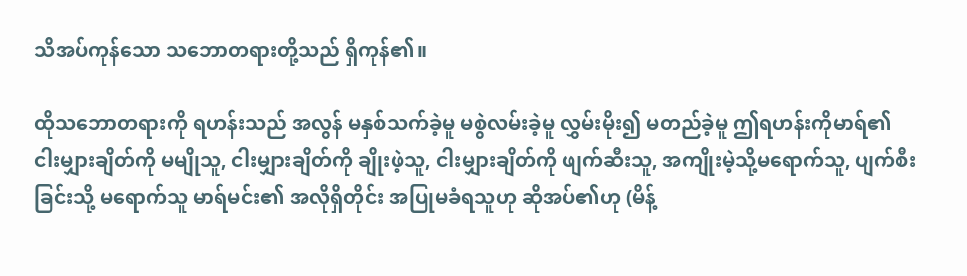သိအပ်ကုန်သော သဘောတရားတို့သည် ရှိကုန်၏။

ထိုသဘောတရားကို ရဟန်းသည် အလွန် မနှစ်သက်ခဲ့မူ မစွဲလမ်းခဲ့မူ လွှမ်းမိုး၍ မတည်ခဲ့မူ ဤရဟန်းကိုမာရ်၏ ငါးမျှားချိတ်ကို မမျိုသူ, ငါးမျှားချိတ်ကို ချိုးဖဲ့သူ, ငါးမျှားချိတ်ကို ဖျက်ဆီးသူ, အကျိုးမဲ့သို့မရောက်သူ, ပျက်စီးခြင်းသို့ မရောက်သူ မာရ်မင်း၏ အလိုရှိတိုင်း အပြုမခံရသူဟု ဆိုအပ်၏ဟု (မိန့်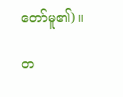တော်မူ၏)။

တ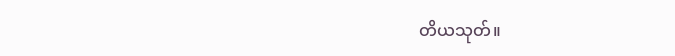တိယသုတ်။